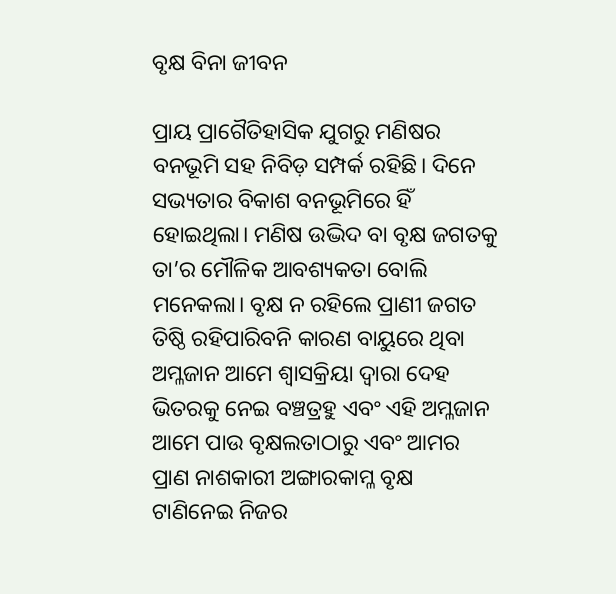ବୃକ୍ଷ ବିନା ଜୀବନ

ପ୍ରାୟ ପ୍ରାଗୈତିହାସିକ ଯୁଗରୁ ମଣିଷର ବନଭୂମି ସହ ନିବିଡ଼ ସମ୍ପର୍କ ରହିଛି। ଦିନେ ସଭ୍ୟତାର ବିକାଶ ବନଭୂମିରେ ହିଁ ହୋଇଥିଲା। ମଣିଷ ଉଦ୍ଭିଦ ବା ବୃକ୍ଷ ଜଗତକୁ ତା’ର ମୌଳିକ ଆବଶ୍ୟକତା ବୋଲି ମନେକଲା। ବୃକ୍ଷ ନ ରହିଲେ ପ୍ରାଣୀ ଜଗତ ତିଷ୍ଠି ରହିପାରିବନି କାରଣ ବାୟୁରେ ଥିବା ଅମ୍ଳଜାନ ଆମେ ଶ୍ୱାସକ୍ରିୟା ଦ୍ୱାରା ଦେହ ଭିତରକୁ ନେଇ ବଞ୍ଚତ୍ରହୁ ଏବଂ ଏହି ଅମ୍ଳଜାନ ଆମେ ପାଉ ବୃକ୍ଷଲତାଠାରୁ ଏବଂ ଆମର ପ୍ରାଣ ନାଶକାରୀ ଅଙ୍ଗାରକାମ୍ଳ ବୃକ୍ଷ ଟାଣିନେଇ ନିଜର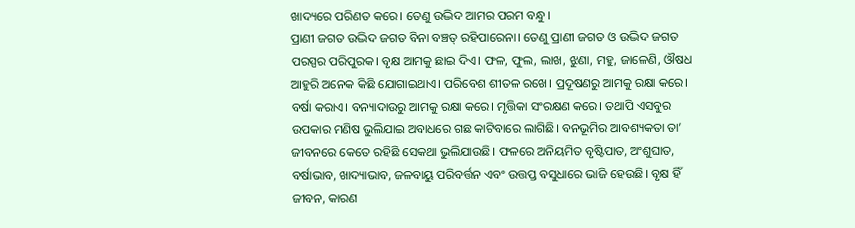ଖାଦ୍ୟରେ ପରିଣତ କରେ। ତେଣୁ ଉଦ୍ଭିଦ ଆମର ପରମ ବନ୍ଧୁ।
ପ୍ରାଣୀ ଜଗତ ଉଦ୍ଭିଦ ଜଗତ ବିନା ବଞ୍ଚତ୍ ରହିପାରେନା। ତେଣୁ ପ୍ରାଣୀ ଜଗତ ଓ ଉଦ୍ଭିଦ ଜଗତ ପରସ୍ପର ପରିପୁରକ। ବୃକ୍ଷ ଆମକୁ ଛାଇ ଦିଏ। ଫଳ, ଫୁଲ, ଲାଖ, ଝୁଣା, ମହୁ, ଜାଳେଣି, ଔଷଧ ଆହୁରି ଅନେକ କିଛି ଯୋଗାଇଥାଏ। ପରିବେଶ ଶୀତଳ ରଖେ। ପ୍ରଦୂଷଣରୁ ଆମକୁ ରକ୍ଷା କରେ। ବର୍ଷା କରାଏ। ବନ୍ୟାଦାଉରୁ ଆମକୁ ରକ୍ଷା କରେ। ମୃତ୍ତିକା ସଂରକ୍ଷଣ କରେ। ତଥାପି ଏସବୁର ଉପକାର ମଣିଷ ଭୁଲିଯାଇ ଅବାଧରେ ଗଛ କାଟିବାରେ ଲାଗିଛି। ବନଭୂମିର ଆବଶ୍ୟକତା ତା’ ଜୀବନରେ କେତେ ରହିଛି ସେକଥା ଭୁଲିଯାଉଛି। ଫଳରେ ଅନିୟମିତ ବୃଷ୍ଟିପାତ, ଅଂଶୁଘାତ, ବର୍ଷାଭାବ, ଖାଦ୍ୟାଭାବ, ଜଳବାୟୁ ପରିବର୍ତ୍ତନ ଏବଂ ଉତ୍ତପ୍ତ ବସୁଧାରେ ଭାଜି ହେଉଛି। ବୃକ୍ଷ ହିଁ ଜୀବନ, କାରଣ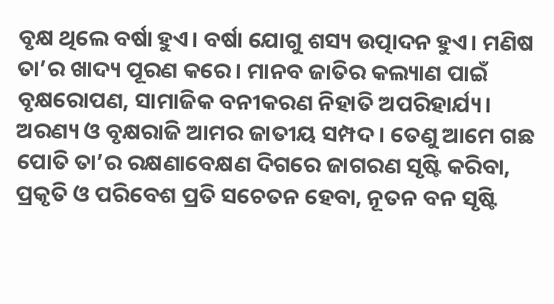ବୃକ୍ଷ ଥିଲେ ବର୍ଷା ହୁଏ। ବର୍ଷା ଯୋଗୁ ଶସ୍ୟ ଉତ୍ପାଦନ ହୁଏ। ମଣିଷ ତା’ର ଖାଦ୍ୟ ପୂରଣ କରେ। ମାନବ ଜାତିର କଲ୍ୟାଣ ପାଇଁ ବୃକ୍ଷରୋପଣ, ସାମାଜିକ ବନୀକରଣ ନିହାତି ଅପରିହାର୍ଯ୍ୟ। ଅରଣ୍ୟ ଓ ବୃକ୍ଷରାଜି ଆମର ଜାତୀୟ ସମ୍ପଦ। ତେଣୁ ଆମେ ଗଛ ପୋତି ତା’ର ରକ୍ଷଣାବେକ୍ଷଣ ଦିଗରେ ଜାଗରଣ ସୃଷ୍ଟି କରିବା, ପ୍ରକୃତି ଓ ପରିବେଶ ପ୍ରତି ସଚେତନ ହେବା, ନୂତନ ବନ ସୃଷ୍ଟି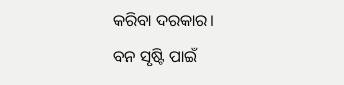କରିବା ଦରକାର।
ବନ ସୃଷ୍ଟି ପାଇଁ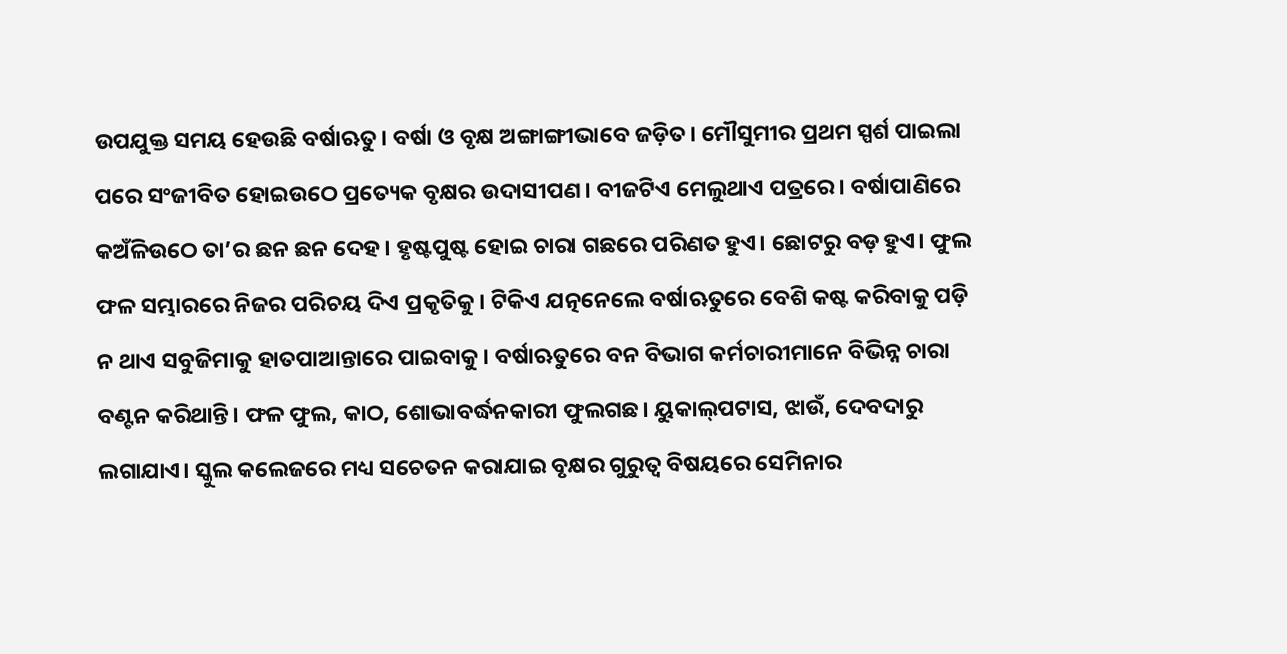ଉପଯୁକ୍ତ ସମୟ ହେଉଛି ବର୍ଷାଋତୁ। ବର୍ଷା ଓ ବୃକ୍ଷ ଅଙ୍ଗାଙ୍ଗୀଭାବେ ଜଡ଼ିତ। ମୌସୁମୀର ପ୍ରଥମ ସ୍ପର୍ଶ ପାଇଲା ପରେ ସଂଜୀବିତ ହୋଇଉଠେ ପ୍ରତ୍ୟେକ ବୃକ୍ଷର ଉଦାସୀପଣ। ବୀଜଟିଏ ମେଲୁଥାଏ ପତ୍ରରେ। ବର୍ଷାପାଣିରେ କଅଁଳିଉଠେ ତା’ର ଛନ ଛନ ଦେହ। ହୃଷ୍ଟପୁଷ୍ଟ ହୋଇ ଚାରା ଗଛରେ ପରିଣତ ହୁଏ। ଛୋଟରୁ ବଡ଼ ହୁଏ। ଫୁଲ ଫଳ ସମ୍ଭାରରେ ନିଜର ପରିଚୟ ଦିଏ ପ୍ରକୃତିକୁ। ଟିକିଏ ଯତ୍ନନେଲେ ବର୍ଷାଋତୁରେ ବେଶି କଷ୍ଟ କରିବାକୁ ପଡ଼ି ନ ଥାଏ ସବୁଜିମାକୁ ହାତପାଆନ୍ତାରେ ପାଇବାକୁ। ବର୍ଷାଋତୁରେ ବନ ବିଭାଗ କର୍ମଚାରୀମାନେ ବିଭିନ୍ନ ଚାରା ବଣ୍ଟନ କରିଥାନ୍ତି। ଫଳ ଫୁଲ, କାଠ, ଶୋଭାବର୍ଦ୍ଧନକାରୀ ଫୁଲଗଛ। ୟୁକାଲ୍‌ପଟାସ, ଝାଉଁ, ଦେବଦାରୁ ଲଗାଯାଏ। ସ୍କୁଲ କଲେଜରେ ମଧ୍ୟ ସଚେତନ କରାଯାଇ ବୃକ୍ଷର ଗୁରୁତ୍ୱ ବିଷୟରେ ସେମିନାର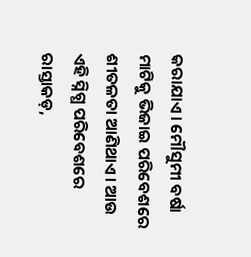କରାଯାଏ। ମୌସୁମୀ ବର୍ଷା ମାଟିକୁ ଭିଜାଇ ପରିବେଶରେ ଶୀତଳତା ଆଣିଥାଏ। ଆଉ ଏହି ସ୍ନିଗ୍ଧ ପରିବେଶରେ ରାସ୍ତାକଡ଼,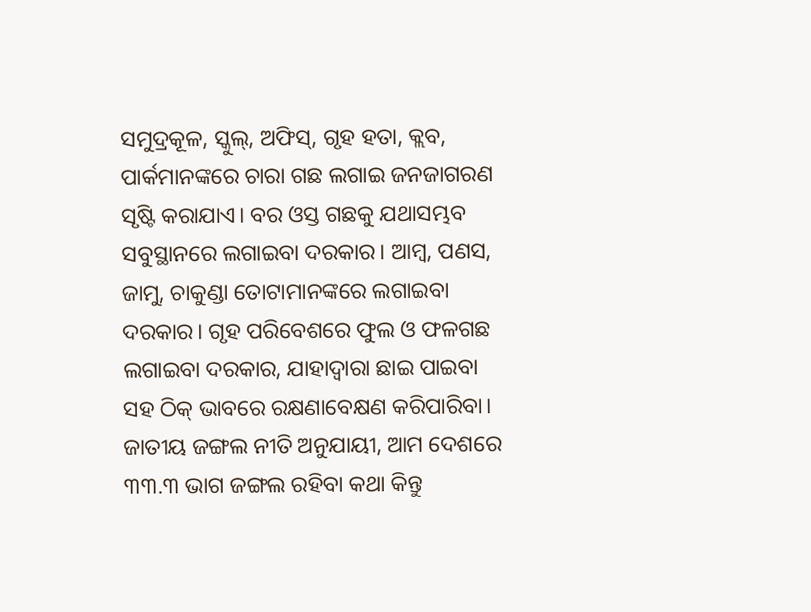ସମୁଦ୍ରକୂଳ, ସ୍କୁଲ୍‌, ଅଫିସ୍‌, ଗୃହ ହତା, କ୍ଲବ, ପାର୍କମାନଙ୍କରେ ଚାରା ଗଛ ଲଗାଇ ଜନଜାଗରଣ ସୃଷ୍ଟି କରାଯାଏ। ବର ଓସ୍ତ ଗଛକୁ ଯଥାସମ୍ଭବ ସବୁସ୍ଥାନରେ ଲଗାଇବା ଦରକାର। ଆମ୍ବ, ପଣସ, ଜାମୁ, ଚାକୁଣ୍ଡା ତୋଟାମାନଙ୍କରେ ଲଗାଇବା ଦରକାର। ଗୃହ ପରିବେଶରେ ଫୁଲ ଓ ଫଳଗଛ ଲଗାଇବା ଦରକାର, ଯାହାଦ୍ୱାରା ଛାଇ ପାଇବା ସହ ଠିକ୍‌ ଭାବରେ ରକ୍ଷଣାବେକ୍ଷଣ କରିପାରିବା।
ଜାତୀୟ ଜଙ୍ଗଲ ନୀତି ଅନୁଯାୟୀ, ଆମ ଦେଶରେ ୩୩.୩ ଭାଗ ଜଙ୍ଗଲ ରହିବା କଥା କିନ୍ତୁ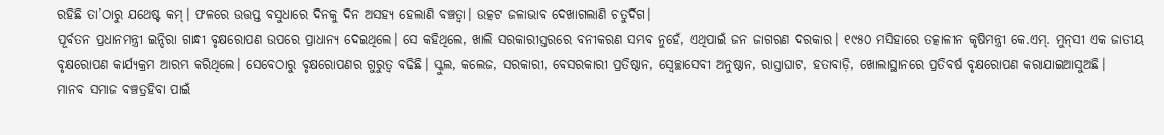ରହିଛି ତା’ଠାରୁ ଯଥେଷ୍ଟ କମ୍‌। ଫଳରେ ଉତ୍ତପ୍ତ ବସୁଧାରେ ଦିନକୁ ଦିନ ଅସହ୍ୟ ହେଲାଣି ବଞ୍ଚତ୍ବା। ଉତ୍କଟ ଜଳାଭାବ ଦେଖାଗଲାଣି ଚତୁର୍ଦିଗ।
ପୂର୍ବତନ ପ୍ରଧାନମନ୍ତ୍ରୀ ଇନ୍ଦିରା ଗାନ୍ଧୀ ବୃକ୍ଷରୋପଣ ଉପରେ ପ୍ରାଧାନ୍ୟ ଦେଇଥିଲେ। ସେ କହିଥିଲେ, ଖାଲି ସରକାରୀସ୍ତରରେ ବନୀକରଣ ସମ୍ଭବ ନୁହେଁ, ଏଥିପାଇଁ ଜନ ଜାଗରଣ ଦରକାର। ୧୯୫୦ ମସିହାରେ ତତ୍କାଳୀନ କୃଷିମନ୍ତ୍ରୀ କେ.ଏମ୍‌. ମୁନ୍‌ସୀ ଏକ ଜାତୀୟ ବୃକ୍ଷରୋପଣ କାର୍ଯ୍ୟକ୍ରମ ଆରମ୍ଭ କରିଥିଲେ। ସେବେଠାରୁ ବୃକ୍ଷରୋପଣର ଗୁରୁତ୍ୱ ବଢିଛି। ସ୍କୁଲ, କଲେଜ, ସରକାରୀ, ବେସରକାରୀ ପ୍ରତିଷ୍ଠାନ, ସ୍ବେଚ୍ଛାସେବୀ ଅନୁଷ୍ଠାନ, ରାସ୍ତାଘାଟ, ହତାବାଡ଼ି, ଖୋଲାସ୍ଥାନରେ ପ୍ରତିବର୍ଷ ବୃକ୍ଷରୋପଣ କରାଯାଇଆସୁଅଛି।
ମାନବ ସମାଜ ବଞ୍ଚତ୍ରହିବା ପାଇଁ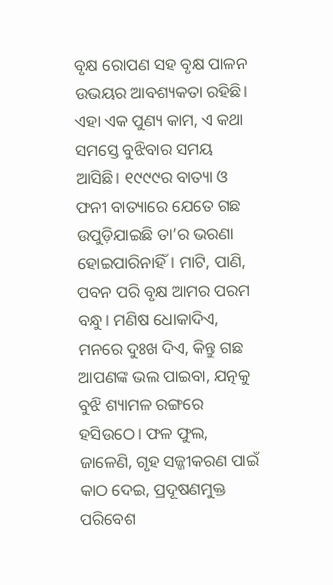ବୃକ୍ଷ ରୋପଣ ସହ ବୃକ୍ଷ ପାଳନ ଉଭୟର ଆବଶ୍ୟକତା ରହିଛି। ଏହା ଏକ ପୁଣ୍ୟ କାମ, ଏ କଥା ସମସ୍ତେ ବୁଝିବାର ସମୟ ଆସିଛି। ୧୯୯୯ର ବାତ୍ୟା ଓ ଫନୀ ବାତ୍ୟାରେ ଯେତେ ଗଛ ଉପୁଡ଼ିଯାଇଛି ତା’ର ଭରଣା ହୋଇପାରିନାହିଁ। ମାଟି, ପାଣି, ପବନ ପରି ବୃକ୍ଷ ଆମର ପରମ ବନ୍ଧୁ। ମଣିଷ ଧୋକାଦିଏ, ମନରେ ଦୁଃଖ ଦିଏ, କିନ୍ତୁ ଗଛ ଆପଣଙ୍କ ଭଲ ପାଇବା, ଯତ୍ନକୁ ବୁଝି ଶ୍ୟାମଳ ରଙ୍ଗରେ ହସିଉଠେ। ଫଳ ଫୁଲ, ଜାଳେଣି, ଗୃହ ସଜ୍ଜୀକରଣ ପାଇଁ କାଠ ଦେଇ, ପ୍ରଦୂଷଣମୁକ୍ତ ପରିବେଶ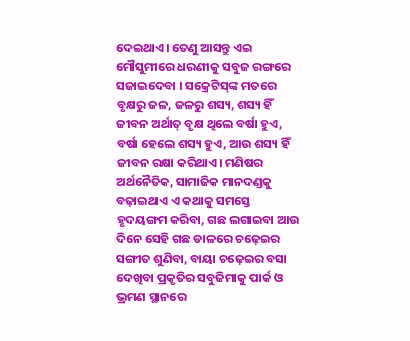ଦେଇଥାଏ। ତେଣୁ ଆସନ୍ତୁ ଏଇ ମୌସୁମୀରେ ଧରଣୀକୁ ସବୁଜ ରଙ୍ଗରେ ସଜାଇଦେବା । ସକ୍ରେଟିସ୍‌ଙ୍କ ମତରେ ବୃକ୍ଷରୁ ଜଳ, ଜଳରୁ ଶସ୍ୟ, ଶସ୍ୟ ହିଁ ଜୀବନ ଅର୍ଥାତ୍‌ ବୃକ୍ଷ ଥିଲେ ବର୍ଷା ହୁଏ, ବର୍ଷା ହେଲେ ଶସ୍ୟ ହୁଏ, ଆଉ ଶସ୍ୟ ହିଁ ଜୀବନ ରକ୍ଷା କରିଥାଏ। ମଣିଷର ଅର୍ଥନୈତିକ, ସାମାଜିକ ମାନଦଣ୍ଡକୁ ବଢ଼ାଇଥାଏ ଏ କଥାକୁ ସମସ୍ତେ ହୃଦୟଙ୍ଗମ କରିବା, ଗଛ ଲଗାଇବା ଆଉ ଦିନେ ସେହି ଗଛ ଡାଳରେ ଚଢ଼େଇର ସଙ୍ଗୀତ ଶୁଣିବା, ବାୟା ଚଢ଼େଇର ବସା ଦେଖିବା ପ୍ରକୃତିର ସବୁଜିମାକୁ ପାର୍କ ଓ ଭ୍ରମଣ ସ୍ଥାନରେ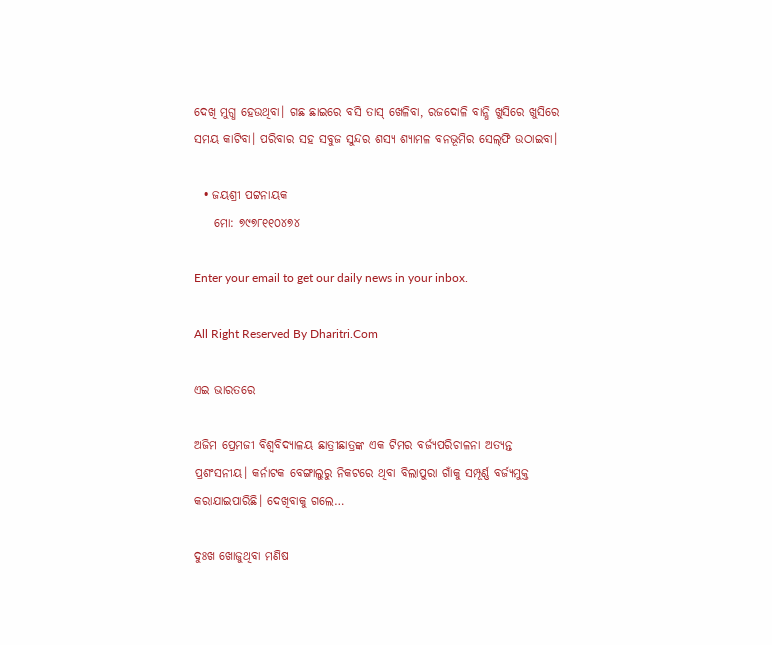ଦେଖି ମୁଗ୍ଧ ହେଉଥିବା। ଗଛ ଛାଇରେ ବସି ତାସ୍‌ ଖେଳିବା, ରଜଦୋଳି ବାନ୍ଧି ଖୁସିରେ ଖୁସିରେ ସମୟ କାଟିବା। ପରିବାର ସହ ସବୁଜ ସୁନ୍ଦର ଶସ୍ୟ ଶ୍ୟାମଳ ବନଭୂମିର ସେଲ୍‌ଫି ଉଠାଇବା।

  • ଜୟଶ୍ରୀ ପଟ୍ଟନାୟକ
    ମୋ: ୭୯୭୮୧୧୦୪୭୪

Enter your email to get our daily news in your inbox.

All Right Reserved By Dharitri.Com

ଏଇ ଭାରତରେ

ଅଜିମ ପ୍ରେମଜୀ ବିଶ୍ୱବିଦ୍ୟାଳୟ ଛାତ୍ରୀଛାତ୍ରଙ୍କ ଏକ ଟିମର ବର୍ଜ୍ୟପରିଚାଳନା ଅତ୍ୟନ୍ତ ପ୍ରଶଂସନୀୟ। କର୍ନାଟକ ବେଙ୍ଗାଲୁରୁ ନିକଟରେ ଥିବା ବିଲାପୁରା ଗାଁକୁ ସମ୍ପୂର୍ଣ୍ଣ ବର୍ଜ୍ୟମୁକ୍ତ କରାଯାଇପାରିଛି। ଦେଖିବାକୁ ଗଲେ…

ଦୁଃଖ ଖୋଜୁଥିବା ମଣିଷ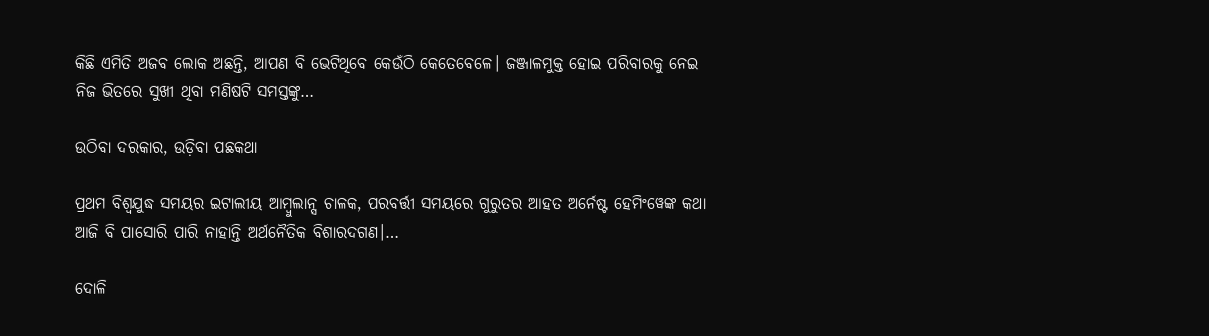କିଛି ଏମିତି ଅଜବ ଲୋକ ଅଛନ୍ତି, ଆପଣ ବି ଭେଟିଥିବେ କେଉଁଠି କେତେବେଳେ। ଜଞ୍ଜାଳମୁକ୍ତ ହୋଇ ପରିବାରକୁ ନେଇ ନିଜ ଭିତରେ ସୁଖୀ ଥିବା ମଣିଷଟି ସମସ୍ତଙ୍କୁ…

ଉଠିବା ଦରକାର, ଉଡ଼ିବା ପଛକଥା

ପ୍ରଥମ ବିଶ୍ୱଯୁଦ୍ଧ ସମୟର ଇଟାଲୀୟ ଆମ୍ବୁଲାନ୍ସ ଚାଳକ, ପରବର୍ତ୍ତୀ ସମୟରେ ଗୁରୁତର ଆହତ ଅର୍ନେଷ୍ଟ ହେମିଂୱେଙ୍କ କଥା ଆଜି ବି ପାସୋରି ପାରି ନାହାନ୍ତି ଅର୍ଥନୈତିକ ବିଶାରଦଗଣ।…

ଦୋଳି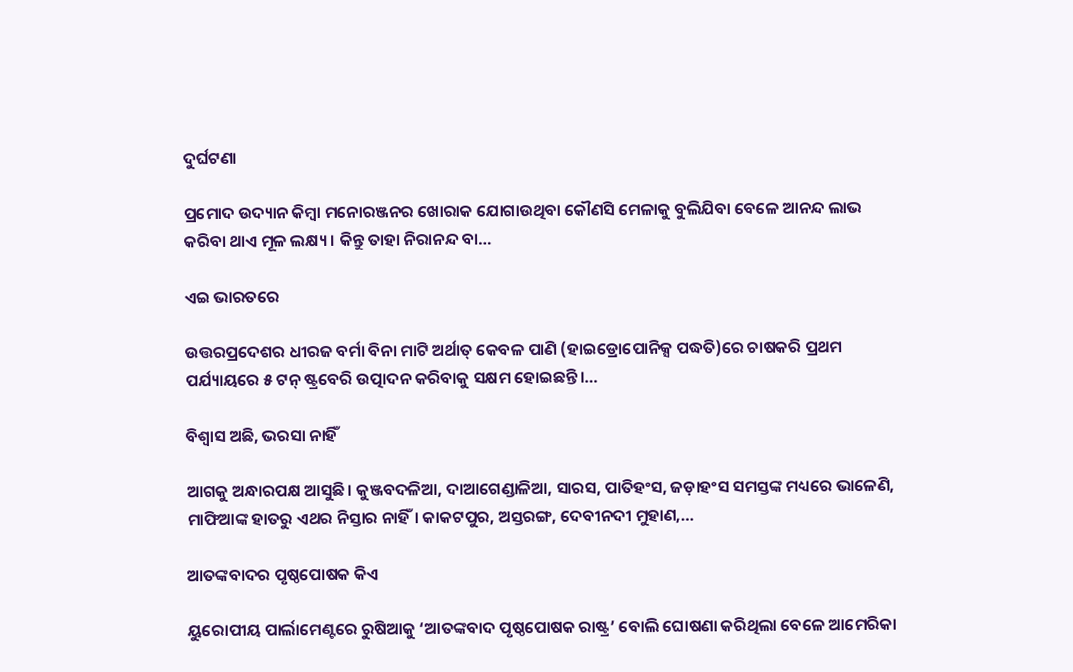ଦୁର୍ଘଟଣା

ପ୍ରମୋଦ ଉଦ୍ୟାନ କିମ୍ବା ମନୋରଞ୍ଜନର ଖୋରାକ ଯୋଗାଉଥିବା କୌଣସି ମେଳାକୁ ବୁଲିଯିବା ବେଳେ ଆନନ୍ଦ ଲାଭ କରିବା ଥାଏ ମୂଳ ଲକ୍ଷ୍ୟ। କିନ୍ତୁ ତାହା ନିରାନନ୍ଦ ବା…

ଏଇ ଭାରତରେ

ଉତ୍ତରପ୍ରଦେଶର ଧୀରଜ ବର୍ମା ବିନା ମାଟି ଅର୍ଥାତ୍‌ କେବଳ ପାଣି (ହାଇଡ୍ରୋପୋନିକ୍ସ ପଦ୍ଧତି)ରେ ଚାଷକରି ପ୍ରଥମ ପର୍ଯ୍ୟାୟରେ ୫ ଟନ୍‌ ଷ୍ଟ୍ରବେରି ଉତ୍ପାଦନ କରିବାକୁ ସକ୍ଷମ ହୋଇଛନ୍ତି।…

ବିଶ୍ୱାସ ଅଛି, ଭରସା ନାହିଁ

ଆଗକୁ ଅନ୍ଧାରପକ୍ଷ ଆସୁଛି। କୁଞ୍ଜବଦଳିଆ, ଦାଆଗେଣ୍ଡାଳିଆ, ସାରସ, ପାତିହଂସ, ଜଡ଼ାହଂସ ସମସ୍ତଙ୍କ ମଧ୍ୟରେ ଭାଳେଣି, ମାଫିଆଙ୍କ ହାତରୁ ଏଥର ନିସ୍ତାର ନାହିଁ। କାକଟପୁର, ଅସ୍ତରଙ୍ଗ, ଦେବୀନଦୀ ମୁହାଣ,…

ଆତଙ୍କବାଦର ପୃଷ୍ଠପୋଷକ କିଏ

ୟୁରୋପୀୟ ପାର୍ଲାମେଣ୍ଟରେ ରୁଷିଆକୁ ‘ଆତଙ୍କବାଦ ପୃଷ୍ଠପୋଷକ ରାଷ୍ଟ୍ର’ ବୋଲି ଘୋଷଣା କରିଥିଲା ବେଳେ ଆମେରିକା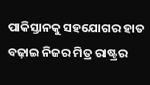ପାକିସ୍ତାନକୁ ସହଯୋଗର ହାତ ବଢ଼ାଇ ନିଜର ମିତ୍ର ରାଷ୍ଟ୍ରର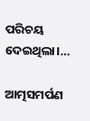ପରିଚୟ ଦେଇଥିଲା।…

ଆତ୍ମସମର୍ପଣ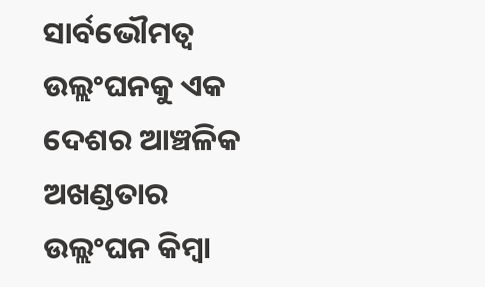ସାର୍ବଭୌମତ୍ୱ ଉଲ୍ଲଂଘନକୁ ଏକ ଦେଶର ଆଞ୍ଚଳିକ ଅଖଣ୍ଡତାର ଉଲ୍ଲଂଘନ କିମ୍ବା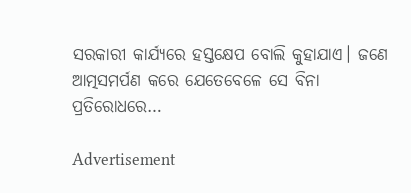ସରକାରୀ କାର୍ଯ୍ୟରେ ହସ୍ତକ୍ଷେପ ବୋଲି କୁହାଯାଏ। ଜଣେ ଆତ୍ମସମର୍ପଣ କରେ ଯେତେବେଳେ ସେ ବିନା ପ୍ରତିରୋଧରେ…

Advertisement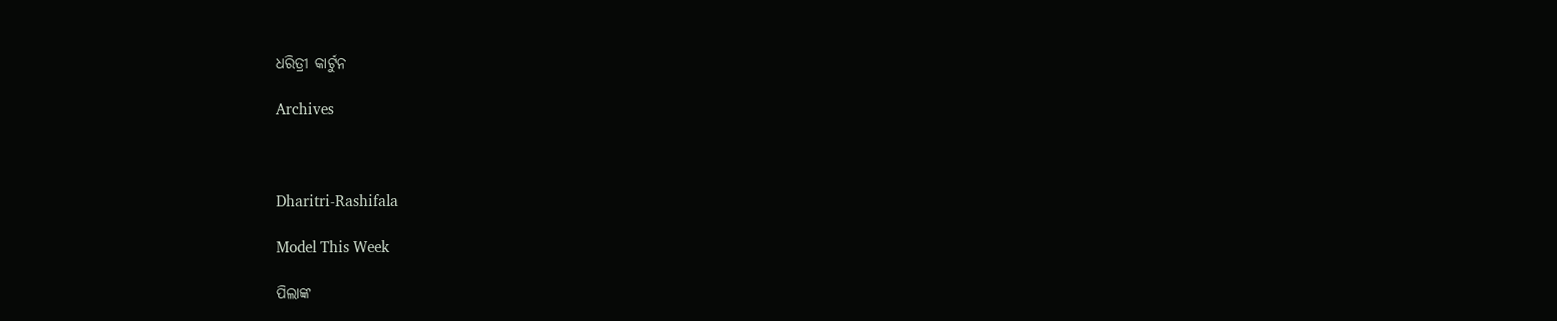ଧରିତ୍ରୀ କାର୍ଟୁନ

Archives



Dharitri-Rashifala

Model This Week

ପିଲାଙ୍କ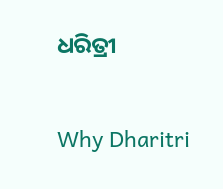ଧରିତ୍ରୀ

Why Dharitri